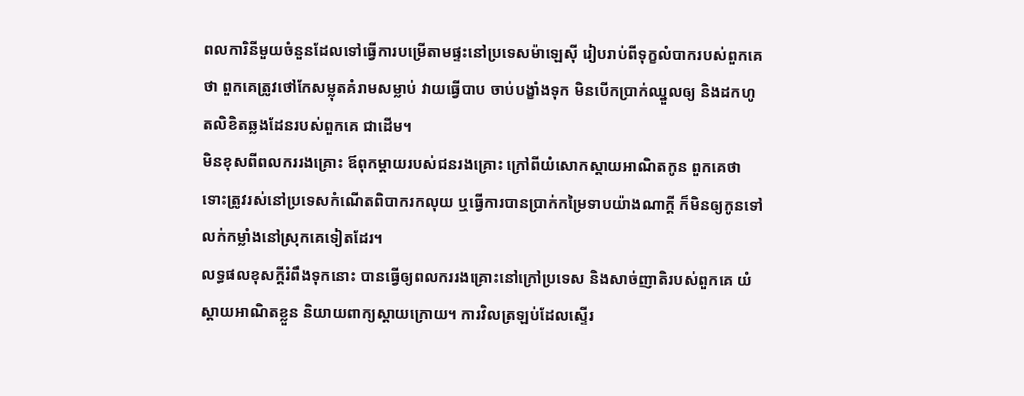ពលការិនីមួយចំនួនដែលទៅធ្វើការបម្រើតាមផ្ទះនៅប្រទេសម៉ាឡេស៊ី រៀបរាប់ពីទុក្ខលំបាករបស់ពួកគេថា ពួកគេត្រូវថៅកែសម្លុតគំរាមសម្លាប់ វាយធ្វើបាប ចាប់បង្ខាំងទុក មិនបើកប្រាក់ឈ្នួលឲ្យ និងដកហូតលិខិតឆ្លងដែនរបស់ពួកគេ ជាដើម។
មិនខុសពីពលកររងគ្រោះ ឪពុកម្តាយរបស់ជនរងគ្រោះ ក្រៅពីយំសោកស្ដាយអាណិតកូន ពួកគេថា ទោះត្រូវរស់នៅប្រទេសកំណើតពិបាករកលុយ ឬធ្វើការបានប្រាក់កម្រៃទាបយ៉ាងណាក្តី ក៏មិនឲ្យកូនទៅលក់កម្លាំងនៅស្រុកគេទៀតដែរ។
លទ្ធផលខុសក្តីរំពឹងទុកនោះ បានធ្វើឲ្យពលកររងគ្រោះនៅក្រៅប្រទេស និងសាច់ញាតិរបស់ពួកគេ យំស្ដាយអាណិតខ្លួន និយាយពាក្យស្ដាយក្រោយ។ ការវិលត្រឡប់ដែលស្ទើរ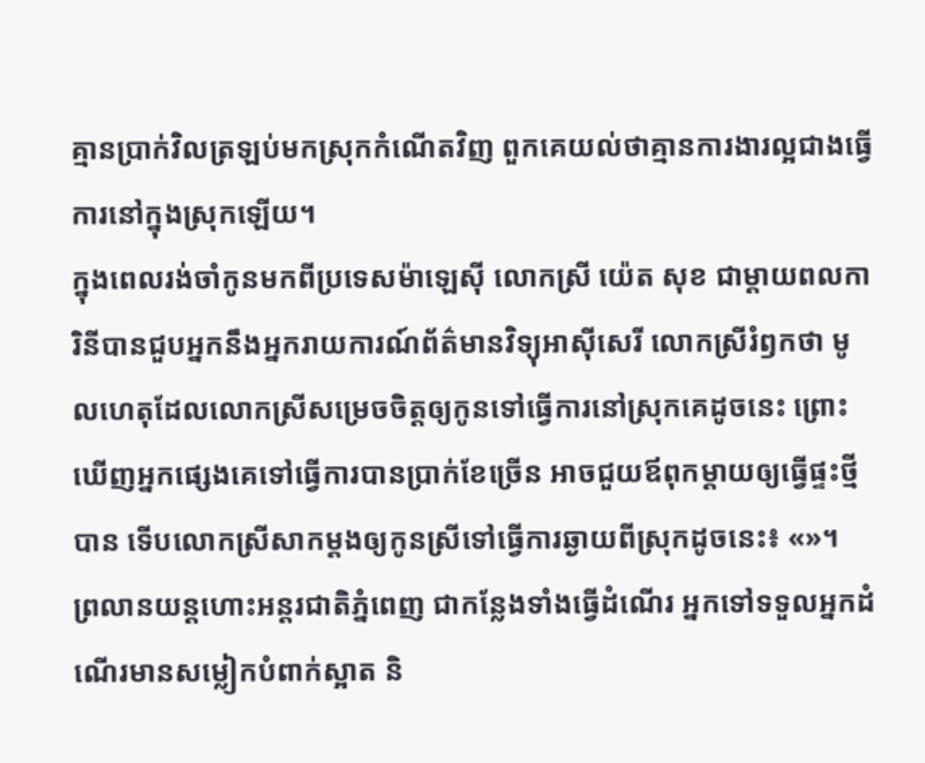គ្មានប្រាក់វិលត្រឡប់មកស្រុកកំណើតវិញ ពួកគេយល់ថាគ្មានការងារល្អជាងធ្វើការនៅក្នុងស្រុកឡើយ។
ក្នុងពេលរង់ចាំកូនមកពីប្រទេសម៉ាឡេស៊ី លោកស្រី យ៉េត សុខ ជាម្តាយពលការិនីបានជួបអ្នកនឹងអ្នករាយការណ៍ព័ត៌មានវិទ្យុអាស៊ីសេរី លោកស្រីរំឭកថា មូលហេតុដែលលោកស្រីសម្រេចចិត្តឲ្យកូនទៅធ្វើការនៅស្រុកគេដូចនេះ ព្រោះឃើញអ្នកផ្សេងគេទៅធ្វើការបានប្រាក់ខែច្រើន អាចជួយឪពុកម្ដាយឲ្យធ្វើផ្ទះថ្មីបាន ទើបលោកស្រីសាកម្តងឲ្យកូនស្រីទៅធ្វើការឆ្ងាយពីស្រុកដូចនេះ៖ «»។
ព្រលានយន្តហោះអន្តរជាតិភ្នំពេញ ជាកន្លែងទាំងធ្វើដំណើរ អ្នកទៅទទួលអ្នកដំណើរមានសម្លៀកបំពាក់ស្អាត និ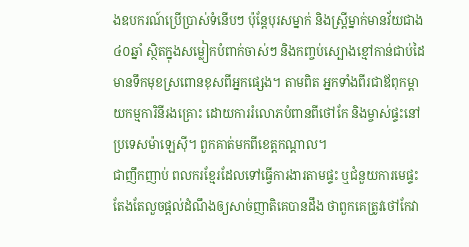ងឧបករណ៍ប្រើប្រាស់ទំនើបៗ ប៉ុន្តែបុរសម្នាក់ និងស្ត្រីម្នាក់មានវ័យជាង ៤០ឆ្នាំ ស្ថិតក្នុងសម្លៀកបំពាក់ចាស់ៗ និងកញ្ចប់ស្បោងខ្មៅកាន់ជាប់ដៃ មានទឹកមុខស្រពោនខុសពីអ្នកផ្សេង។ តាមពិត អ្នកទាំងពីរជាឪពុកម្ដាយកម្មការិនីរងគ្រោះ ដោយការរំលោភបំពានពីថៅកែ និងម្ចាស់ផ្ទះនៅប្រទេសម៉ាឡេស៊ី។ ពួកគាត់មកពីខេត្តកណ្ដាល។
ជាញឹកញាប់ ពលករខ្មែរដែលទៅធ្វើការងារតាមផ្ទះ ឬជំនួយការមេផ្ទះ តែងតែលួចផ្តល់ដំណឹងឲ្យសាច់ញាតិគេបានដឹង ថាពួកគេត្រូវថៅកែវា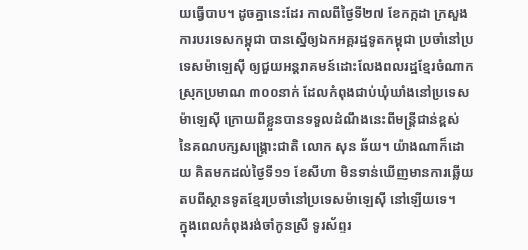យធ្វើបាប។ ដូចគ្នានេះដែរ កាលពីថ្ងៃទី២៧ ខែកក្កដា ក្រសួងការបរទេសកម្ពុជា បានស្នើឲ្យឯកអគ្គរដ្ឋទូតកម្ពុជា ប្រចាំនៅប្រទេសម៉ាឡេស៊ី ឲ្យជួយអន្តរាគមន៍ដោះលែងពលរដ្ឋខ្មែរចំណាកស្រុកប្រមាណ ៣០០នាក់ ដែលកំពុងជាប់ឃុំឃាំងនៅប្រទេសម៉ាឡេស៊ី ក្រោយពីខ្លួនបានទទួលដំណឹងនេះពីមន្ត្រីជាន់ខ្ពស់ នៃគណបក្សសង្គ្រោះជាតិ លោក សុន ឆ័យ។ យ៉ាងណាក៏ដោយ គិតមកដល់ថ្ងៃទី១១ ខែសីហា មិនទាន់ឃើញមានការឆ្លើយតបពីស្ថានទូតខ្មែរប្រចាំនៅប្រទេសម៉ាឡេស៊ី នៅឡើយទេ។
ក្នុងពេលកំពុងរង់ចាំកូនស្រី ទូរស័ព្ទរ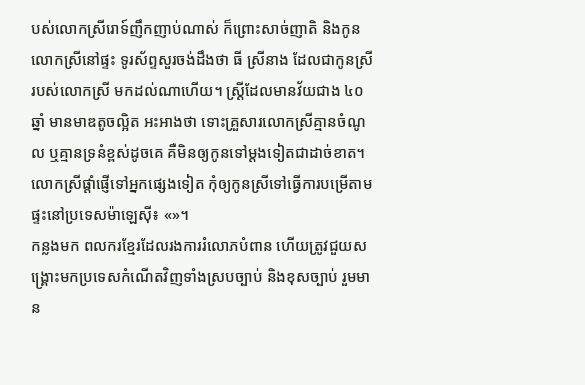បស់លោកស្រីរោទ៍ញឹកញាប់ណាស់ ក៏ព្រោះសាច់ញាតិ និងកូនលោកស្រីនៅផ្ទះ ទូរស័ព្ទសួរចង់ដឹងថា ធី ស្រីនាង ដែលជាកូនស្រីរបស់លោកស្រី មកដល់ណាហើយ។ ស្ត្រីដែលមានវ័យជាង ៤០ឆ្នាំ មានមាឌតូចល្អិត អះអាងថា ទោះគ្រួសារលោកស្រីគ្មានចំណូល ឬគ្មានទ្រនំខ្ពស់ដូចគេ គឺមិនឲ្យកូនទៅម្តងទៀតជាដាច់ខាត។ លោកស្រីផ្តាំផ្ញើទៅអ្នកផ្សេងទៀត កុំឲ្យកូនស្រីទៅធ្វើការបម្រើតាមផ្ទះនៅប្រទេសម៉ាឡេស៊ី៖ «»។
កន្លងមក ពលករខ្មែរដែលរងការរំលោភបំពាន ហើយត្រូវជួយសង្គ្រោះមកប្រទេសកំណើតវិញទាំងស្របច្បាប់ និងខុសច្បាប់ រួមមាន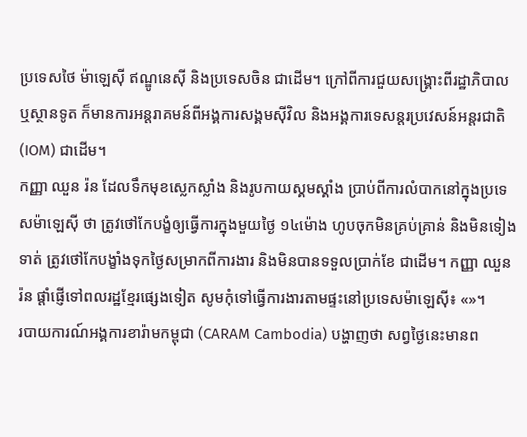ប្រទេសថៃ ម៉ាឡេស៊ី ឥណ្ឌូនេស៊ី និងប្រទេសចិន ជាដើម។ ក្រៅពីការជួយសង្គ្រោះពីរដ្ឋាភិបាល ឬស្ថានទូត ក៏មានការអន្តរាគមន៍ពីអង្គការសង្គមស៊ីវិល និងអង្គការទេសន្តរប្រវេសន៍អន្តរជាតិ (IOM) ជាដើម។
កញ្ញា ឈួន រ៉ន ដែលទឹកមុខស្លេកស្លាំង និងរូបកាយស្គមស្គាំង ប្រាប់ពីការលំបាកនៅក្នុងប្រទេសម៉ាឡេស៊ី ថា ត្រូវថៅកែបង្ខំឲ្យធ្វើការក្នុងមួយថ្ងៃ ១៤ម៉ោង ហូបចុកមិនគ្រប់គ្រាន់ និងមិនទៀងទាត់ ត្រូវថៅកែបង្ខាំងទុកថ្ងៃសម្រាកពីការងារ និងមិនបានទទួលប្រាក់ខែ ជាដើម។ កញ្ញា ឈួន រ៉ន ផ្ដាំផ្ញើទៅពលរដ្ឋខ្មែរផ្សេងទៀត សូមកុំទៅធ្វើការងារតាមផ្ទះនៅប្រទេសម៉ាឡេស៊ី៖ «»។
របាយការណ៍អង្គការខារ៉ាមកម្ពុជា (CARAM Cambodia) បង្ហាញថា សព្វថ្ងៃនេះមានព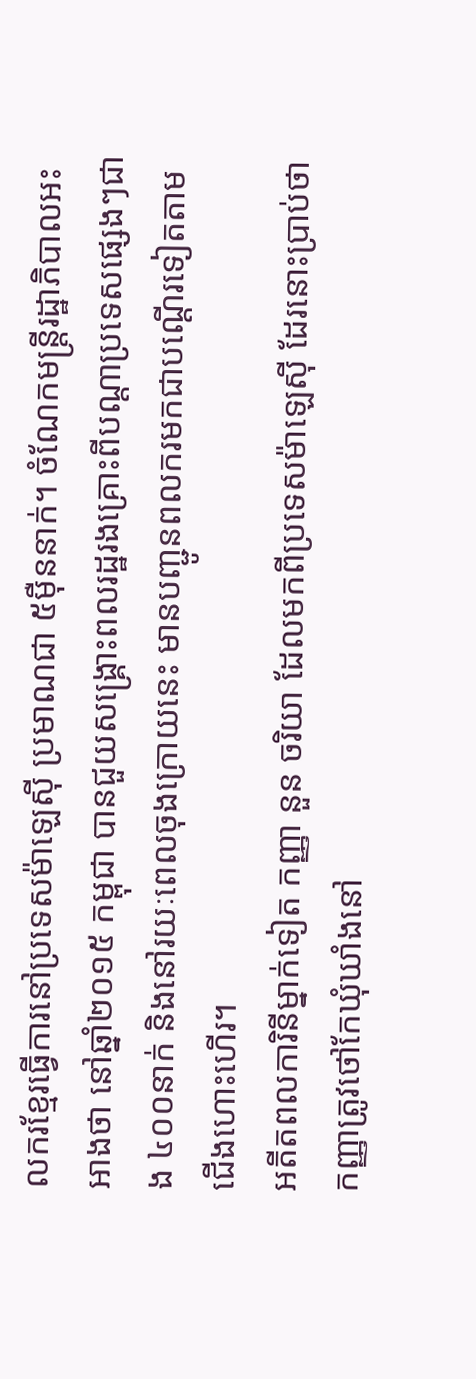លករខ្មែរធ្វើការនៅប្រទេសម៉ាឡេស៊ី ប្រមាណជា ៥ម៉ឺននាក់។ ចំណែកមន្ត្រីរដ្ឋាភិបាលអះអាងថា នៅឆ្នាំ២០១៥ កម្ពុជា បានជួយសង្គ្រោះពលរដ្ឋរងគ្រោះពីបណ្ដាប្រទេសផ្សេងៗជាង ៤០០នាក់ និងនៅរយៈពេលចុងក្រោយនេះ មានបញ្ជូនពលករមកជាបណ្ដើរទៀតតាមជើងហោះហើរ។
អតីតពលការិនីម្នាក់ទៀត កញ្ញា នួន ចរិយា ដែលមកពីប្រទេសម៉ាឡេស៊ី ដែរនោះប្រាប់ថា កញ្ញាត្រូវថៅកែឃុំឃាំងនៅ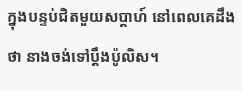ក្នុងបន្ទប់ជិតមួយសប្ដាហ៍ នៅពេលគេដឹងថា នាងចង់ទៅប្ដឹងប៉ូលិស។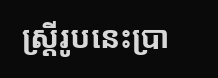ស្ត្រីរូបនេះប្រា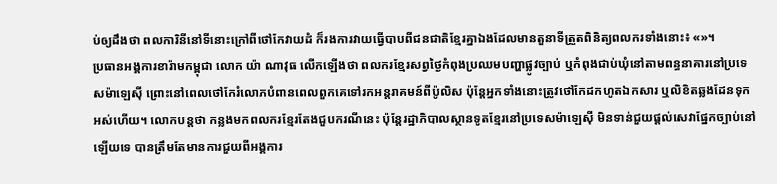ប់ឲ្យដឹងថា ពលការិនីនៅទីនោះក្រៅពីថៅកែវាយដំ ក៏រងការវាយធ្វើបាបពីជនជាតិខ្មែរគ្នាឯងដែលមានតួនាទីត្រួតពិនិត្យពលករទាំងនោះ៖ «»។
ប្រធានអង្គការខារ៉ាមកម្ពុជា លោក យ៉ា ណាវុធ លើកឡើងថា ពលករខ្មែរសព្វថ្ងៃកំពុងប្រឈមបញ្ហាផ្លូវច្បាប់ ឬកំពុងជាប់ឃុំនៅតាមពន្ធនាគារនៅប្រទេសម៉ាឡេស៊ី ព្រោះនៅពេលថៅកែរំលោភបំពានពេលពួកគេទៅរកអន្តរាគមន៍ពីប៉ូលិស ប៉ុន្តែអ្នកទាំងនោះត្រូវថៅកែដកហូតឯកសារ ឬលិខិតឆ្លងដែនទុកអស់ហើយ។ លោកបន្តថា កន្លងមកពលករខ្មែរតែងជួបករណីនេះ ប៉ុន្តែរដ្ឋាភិបាលស្ថានទូតខ្មែរនៅប្រទេសម៉ាឡេស៊ី មិនទាន់ជួយផ្តល់សេវាផ្នែកច្បាប់នៅឡើយទេ បានត្រឹមតែមានការជួយពីអង្គការ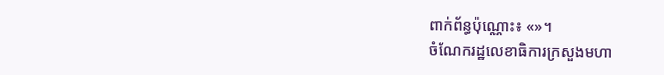ពាក់ព័ន្ធប៉ុណ្ណោះ៖ «»។
ចំណែករដ្ឋលេខាធិការក្រសួងមហា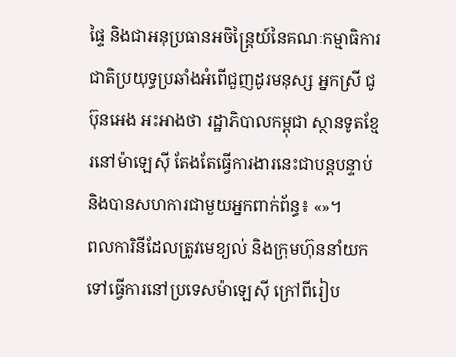ផ្ទៃ និងជាអនុប្រធានអចិន្ត្រៃយ៍នៃគណៈកម្មាធិការជាតិប្រយុទ្ធប្រឆាំងអំពើជួញដូរមនុស្ស អ្នកស្រី ជូ ប៊ុនអេង អះអាងថា រដ្ឋាភិបាលកម្ពុជា ស្ថានទូតខ្មែរនៅម៉ាឡេស៊ី តែងតែធ្វើការងារនេះជាបន្តបន្ទាប់ និងបានសហការជាមួយអ្នកពាក់ព័ន្ធ៖ «»។
ពលការិនីដែលត្រូវមេខ្យល់ និងក្រុមហ៊ុននាំយកទៅធ្វើការនៅប្រទេសម៉ាឡេស៊ី ក្រៅពីរៀប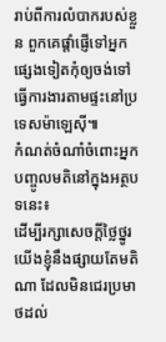រាប់ពីការលំបាករបស់ខ្លួន ពួកគេផ្ដាំផ្ញើទៅអ្នកផ្សេងទៀតកុំឲ្យចង់ទៅធ្វើការងារតាមផ្ទះនៅប្រទេសម៉ាឡេស៊ី៕
កំណត់ចំណាំចំពោះអ្នកបញ្ចូលមតិនៅក្នុងអត្ថបទនេះ៖
ដើម្បីរក្សាសេចក្ដីថ្លៃថ្នូរ យើងខ្ញុំនឹងផ្សាយតែមតិណា ដែលមិនជេរប្រមាថដល់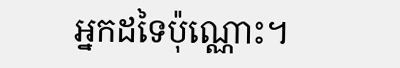អ្នកដទៃប៉ុណ្ណោះ។